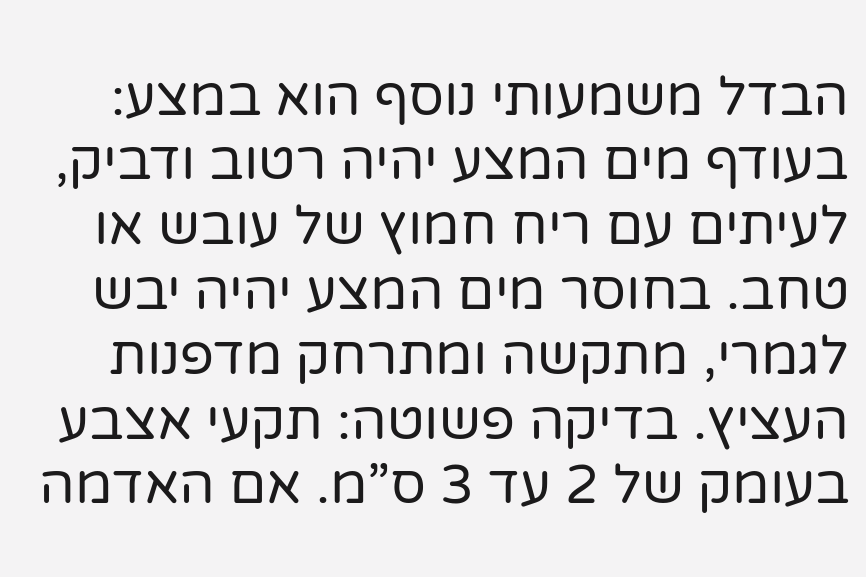הבדל משמעותי נוסף הוא במצע: בעודף מים המצע יהיה רטוב ודביק, לעיתים עם ריח חמוץ של עובש או טחב. בחוסר מים המצע יהיה יבש לגמרי, מתקשה ומתרחק מדפנות העציץ. בדיקה פשוטה: תקעי אצבע בעומק של 2 עד 3 ס”מ. אם האדמה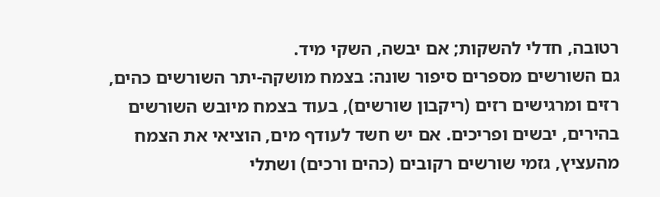רטובה, חדלי להשקות; אם יבשה, השקי מיד.
גם השורשים מספרים סיפור שונה: בצמח מושקה-יתר השורשים כהים, רזים ומרגישים רזים (ריקבון שורשים), בעוד בצמח מיובש השורשים בהירים, יבשים ופריכים. אם יש חשד לעודף מים, הוציאי את הצמח מהעציץ, גזמי שורשים רקובים (כהים ורכים) ושתלי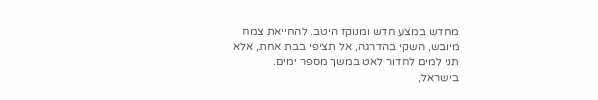מחדש במצע חדש ומנוקז היטב. להחייאת צמח מיובש, השקי בהדרגה, אל תציפי בבת אחת, אלא תני למים לחדור לאט במשך מספר ימים.
בישראל,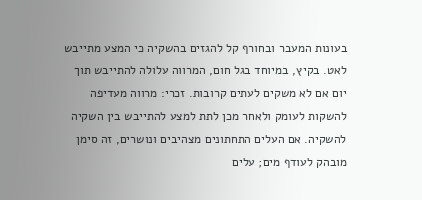בעונות המעבר ובחורף קל להגזים בהשקיה כי המצע מתייבש לאט. בקיץ, במיוחד בגל חום, המרווה עלולה להתייבש תוך יום אם לא משקים לעתים קרובות. זכרי: מרווה מעדיפה להשקות לעומק ולאחר מכן לתת למצע להתייבש בין השקיה להשקיה. אם העלים התחתונים מצהיבים ונושרים, זה סימן מובהק לעודף מים; עלים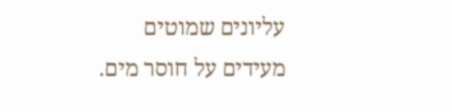עליונים שמוטים מעידים על חוסר מים.